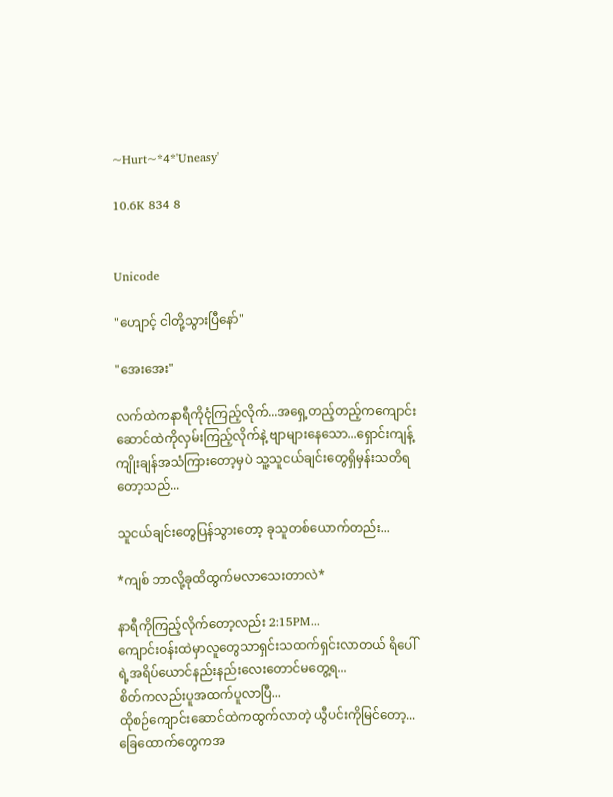~Hurt~*4*'Uneasy'

10.6K 834 8


Unicode

"ဟျောင့် ငါတို့သွားပြီနော်"

"အေးအေး"

လက်ထဲကနာရီကိုငုံကြည့်လိုက်...အရှေ့တည့်တည့်ကကျောင်းဆောင်ထဲကိုလှမ်းကြည့်လိုက်နဲ့ ဗျာများနေသော...ရှောင်းကျန့်
ကျိုးချန်အသံကြားတော့မှပဲ သူ့သူငယ်ချင်းတွေရှိမှန်းသတိရတော့သည်...

သူငယ်ချင်းတွေပြန်သွားတော့ ခုသူတစ်ယောက်တည်း...

*ကျစ် ဘာလို့ခုထိထွက်မလာသေးတာလဲ*

နာရီကိုကြည့်လိုက်တော့လည်း 2:15PM...
ကျောင်းဝန်းထဲမှာလူတွေသာရှင်းသထက်ရှင်းလာတယ် ရိပေါ် ရဲ့အရိပ်ယောင်နည်းနည်းလေးတောင်မတွေ့ရ...
စိတ်ကလည်းပူအထက်ပူလာပြီ...
ထိုစဉ်ကျောင်းဆောင်ထဲကထွက်လာတဲ့ ယွီပင်းကိုမြင်တော့...ခြေထောက်တွေကအ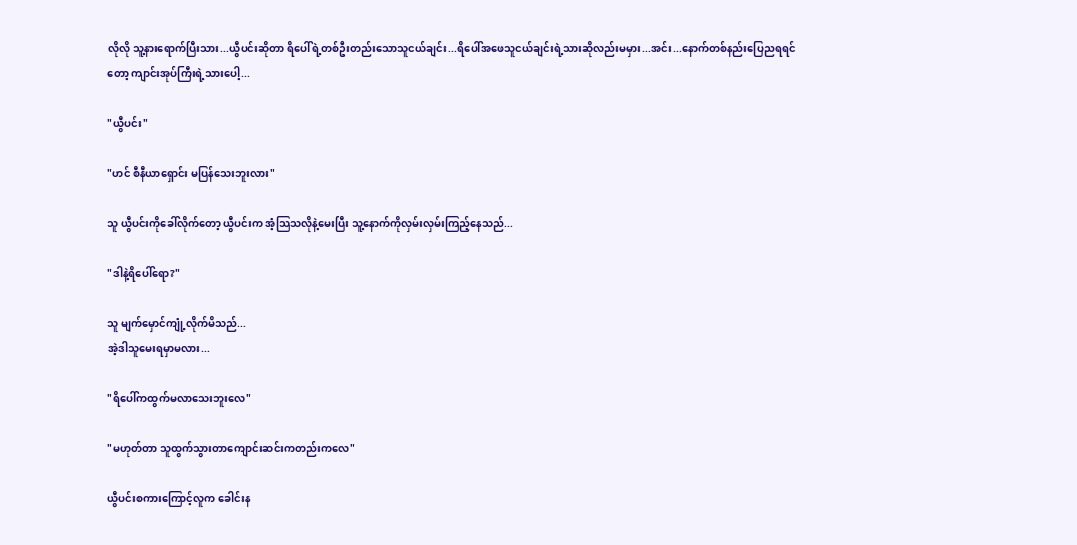လိုလို သူ့နားရောက်ပြီးသား...ယွီပင်းဆိုတာ ရိပေါ်ရဲ့တစ်ဦးတည်းသောသူငယ်ချင်း...ရိပေါ်အဖေသူငယ်ချင်းရဲ့သားဆိုလည်းမမှား...အင်း...နောက်တစ်နည်းပြေညရရင်တော့ ကျာင်းအုပ်ကြီးရဲ့သားပေါ့...

"ယွီပင်း"

"ဟင် စီနီယာရှောင်း မပြန်သေးဘူးလား"

သူ ယွီပင်းကိုခေါ်လိုက်တော့ ယွီပင်းက အံ့သြသလိုနဲ့မေးပြီး သူ့နောက်ကိုလှမ်းလှမ်းကြည့်နေသည်...

"ဒါနဲ့ရိပေါ်ရော?"

သူ မျက်မှောင်ကျုံ့လိုက်မိသည်...
အဲ့ဒါသူမေးရမှာမလား...

"ရိပေါ်ကထွက်မလာသေးဘူးလေ"

"မဟုတ်တာ သူထွက်သွားတာကျောင်းဆင်းကတည်းကလေ"

ယွီပင်းစကားကြောင့်လူက ခေါင်းန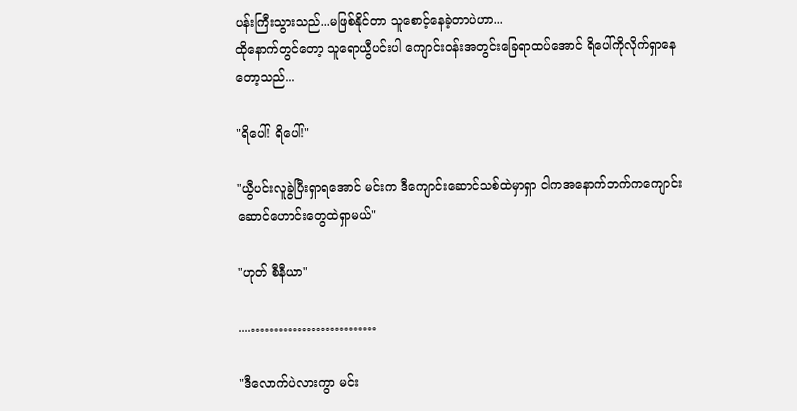ပန်းကြီးသွားသည်...မဖြစ်နိုင်တာ သူစောင့်နေခဲ့တာပဲဟာ...
ထိုနောက်တွင်တော့ သူရောယွီပင်းပါ ကျောင်းဝန်းအတွင်းခြေရာထပ်အောင် ရိပေါ်ကိုလိုက်ရှာနေတော့သည်...

"ရိပေါ်! ရိပေါ်!"

"ယွီပင်းလူခွဲပြီးရှာရအောင် မင်းက ဒီကျောင်းဆောင်သစ်ထဲမှာရှာ ငါကအနောက်ဘက်ကကျောင်းဆောင်ဟောင်းတွေထဲရှာမယ်"

"ဟုတ် စီနီယာ"

....………………………

"ဒီလောက်ပဲလားကွာ မင်း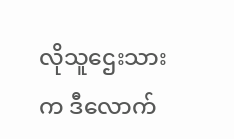လိုသူဌေးသားက ဒီလောက်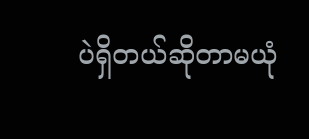ပဲရှိတယ်ဆိုတာမယုံ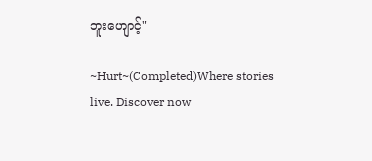ဘူးဟျောင့်"

~Hurt~(Completed)Where stories live. Discover now